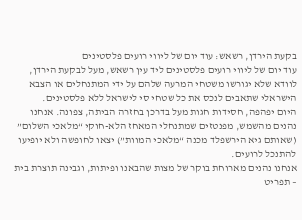בקעת הירדן, רשאש: עוד יום של ליווי רועים פלסטינים
עוד יום של ליווי רועים פלסטינים ליד עין רשאש, מעל לבקעת הירדן, לוודא שלא יגורשו משטחי המרעה שלהם על ידי המתנחלים או הצבא הישראלי שתאבים לנכס את כל שטחי סי לישראל ללא פלסטינים.
היום יפהפה, חסידות חגות מעל בדרכן בחזרה הביתה, צפונה. אנחנו נהנים מהשמש, מפנטזים שמתנחלי המאחז הלא-חוקי “מלאכי השלום” (שאותם גיא הירשפלד מכנה “מלאכי המוות”) יצאו לחופשה ולא יופיעו להתנכל לרועים.
אנחנו נהנים מארוחת בוקר של מצות שהבאנו ופיתות, וגבינה תוצרת בית – תפריט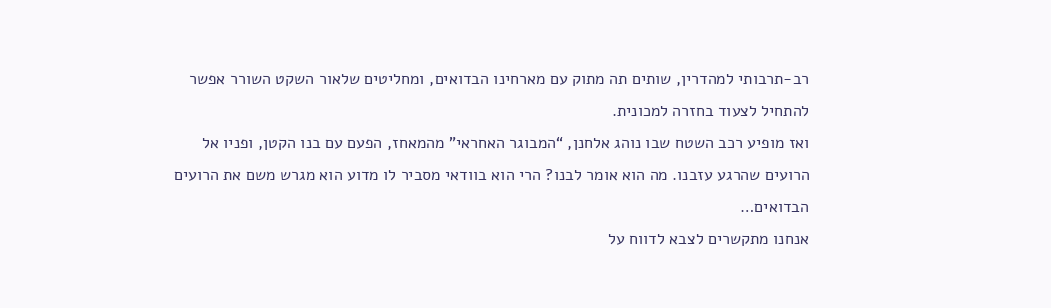רב-תרבותי למהדרין, שותים תה מתוק עם מארחינו הבדואים, ומחליטים שלאור השקט השורר אפשר להתחיל לצעוד בחזרה למכונית.
ואז מופיע רכב השטח שבו נוהג אלחנן, “המבוגר האחראי” מהמאחז, הפעם עם בנו הקטן, ופניו אל הרועים שהרגע עזבנו. מה הוא אומר לבנו? הרי הוא בוודאי מסביר לו מדוע הוא מגרש משם את הרועים הבדואים…
אנחנו מתקשרים לצבא לדווח על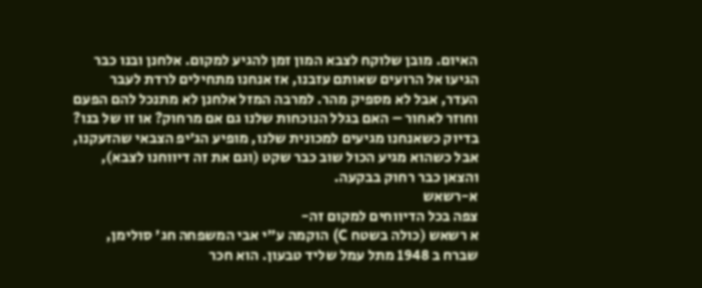האיום. מובן שלוקח לצבא המון זמן להגיע למקום. אלחנן ובנו כבר הגיעו אל הרועים שאותם עזבנו, אז אנחנו מתחילים לרדת לעבר העדר, אבל לא מספיק מהר. למרבה המזל אלחנן לא מתנכל להם הפעם וחוזר לאחור – האם בגלל הנוכחות שלנו גם אם מרחוק? או זו של בנו?
בדיוק כשאנחנו מגיעים למכונית שלנו, מופיע הג’יפ הצבאי שהזעקנו, אבל כשהוא מגיע הכול שוב כבר שקט (וגם את זה דיווחנו לצבא), והצאן כבר רחוק בבקעה.
א-רשאש
צפה בכל הדיווחים למקום זה-
א רשאש (כולה בשטח C) הוקמה ע"י אבי המשפחה חג' סולימן, שברח ב 1948 מתל עמל שליד טבעון. הוא חכר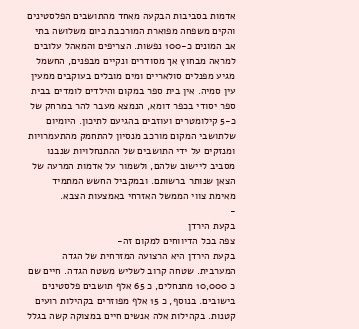אדמות בסביבות הבקעה מאחד מהתושבים הפלסטינים והקים משפחה מפוארת המורכבת כיום משלושה בתי אב המונים כ-100 נפשות. הצריפים והמאהל עלובים למראה מבחוץ אך מסודרים ונקיים מבפנים, החשמל מגיע מפנלים סולאריים ומים מובלים בעוקבים ממעין עין סמיה. אין בית ספר במקום והילדים לומדים בבית ספר יסודי בכפר דומא, הנמצא מעבר להר במרחק של כ-5 קילומטרים ועוזבים בהגיעם לתיכון. היומיום שלתושבי המקום מורכב מנסיון להתחמק מהתעמרויות ומנזקים על ידי התושבים של ההתנחלויות שנבנו מסביב ליישוב שלהם, ולשמור על אדמות המרעה של הצאן שנותר ברשותם. ובמקביל החשש המתמיד מאימת צווי הממשל האזרחי באמצעות הצבא.
-
בקעת הירדן
צפה בכל הדיווחים למקום זה-
בקעת הירדן היא הרצועה המזרחית של הגדה המערבית. שטחה קרוב לשליש משטח הגדה. חיים שם כ 10,000 מתנחלים, כ 65 אלף תושבים פלסטינים בישובים. בנוסף, כ 15 אלף מפוזרים בקהילות רועים קטנות. בקהילות אלה אנשים חיים במצוקה קשה בגלל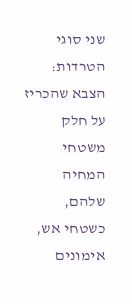שני סוגי הטרדות: הצבא שהכריז על חלק משטחי המחיה שלהם, כשטחי אש, אימונים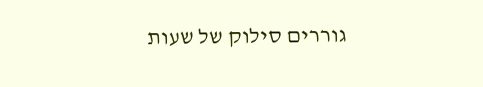גוררים סילוק של שעות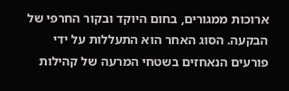ארוכות ממגורים, בחום היוקד ובקור החרפי של הבקעה. הסוג האחר הוא התעללות על ידי פורעים הנאחזים בשטחי המרעה של קהילות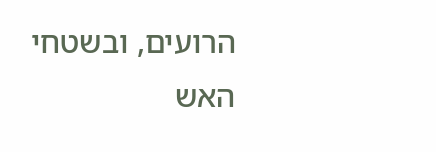הרועים, ובשטחי האש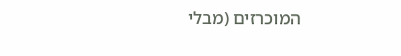המוכרזים (מבלי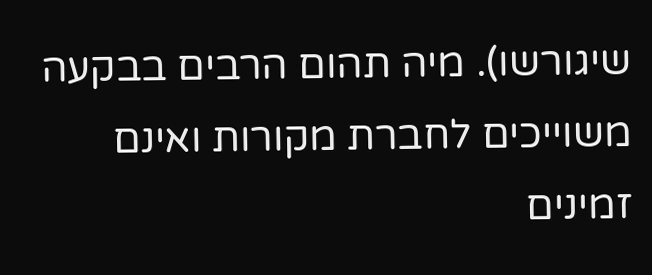שיגורשו). מיה תהום הרבים בבקעה משוייכים לחברת מקורות ואינם זמינים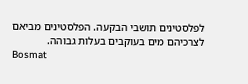לפלסטינים תושבי הבקעה. הפלסטינים מביאם לצרכיהם מים בעוקבים בעלות גבוהה.
Bosmat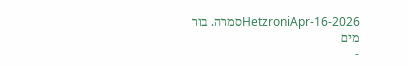HetzroniApr-16-2026סמרה. בור מים
-